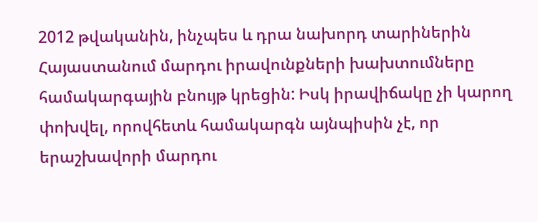2012 թվականին, ինչպես և դրա նախորդ տարիներին Հայաստանում մարդու իրավունքների խախտումները համակարգային բնույթ կրեցին: Իսկ իրավիճակը չի կարող փոխվել, որովհետև համակարգն այնպիսին չէ, որ երաշխավորի մարդու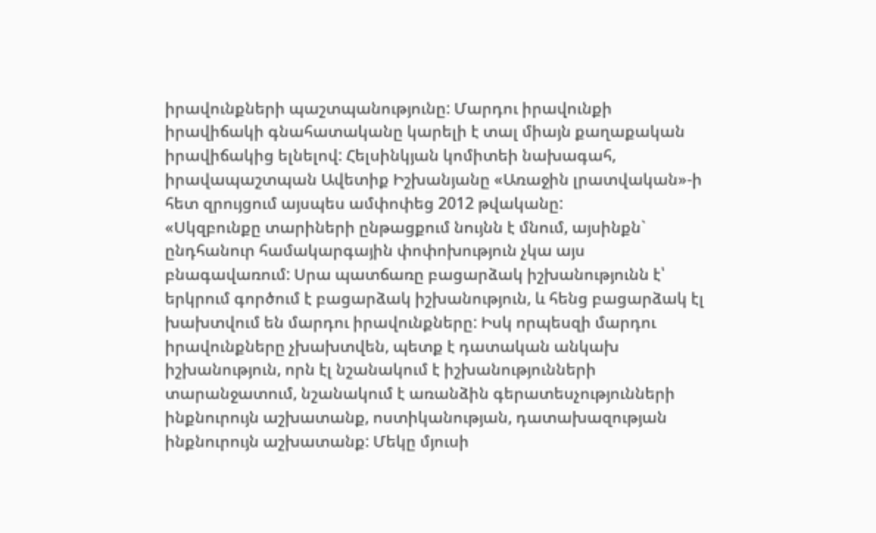իրավունքների պաշտպանությունը: Մարդու իրավունքի իրավիճակի գնահատականը կարելի է տալ միայն քաղաքական իրավիճակից ելնելով: Հելսինկյան կոմիտեի նախագահ, իրավապաշտպան Ավետիք Իշխանյանը «Առաջին լրատվական»-ի հետ զրույցում այսպես ամփոփեց 2012 թվականը:
«Սկզբունքը տարիների ընթացքում նույնն է մնում, այսինքն` ընդհանուր համակարգային փոփոխություն չկա այս բնագավառում: Սրա պատճառը բացարձակ իշխանությունն է՝ երկրում գործում է բացարձակ իշխանություն, և հենց բացարձակ էլ խախտվում են մարդու իրավունքները: Իսկ որպեսզի մարդու իրավունքները չխախտվեն, պետք է դատական անկախ իշխանություն, որն էլ նշանակում է իշխանությունների տարանջատում, նշանակում է առանձին գերատեսչությունների ինքնուրույն աշխատանք, ոստիկանության, դատախազության ինքնուրույն աշխատանք: Մեկը մյուսի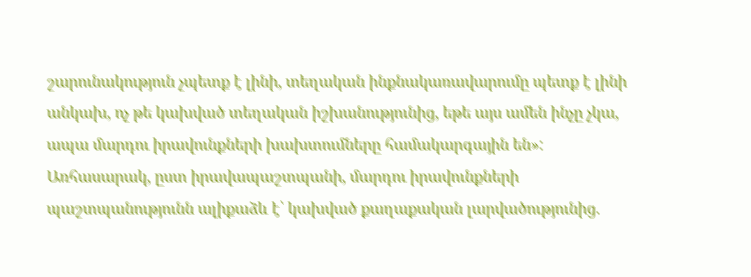շարունակություն չպետք է լինի, տեղական ինքնակառավարումը պետք է լինի անկախ, ոչ թե կախված տեղական իշխանությունից, եթե այս ամեն ինչը չկա, ապա մարդու իրավունքների խախտումները համակարգային են»:
Առհասարակ, ըստ իրավապաշտպանի, մարդու իրավունքների պաշտպանությունն ալիքաձև է՝ կախված քաղաքական լարվածությունից.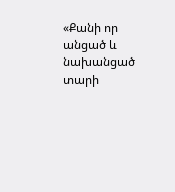«Քանի որ անցած և նախանցած տարի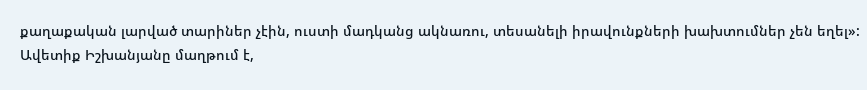քաղաքական լարված տարիներ չէին, ուստի մադկանց ակնառու, տեսանելի իրավունքների խախտումներ չեն եղել»:
Ավետիք Իշխանյանը մաղթում է,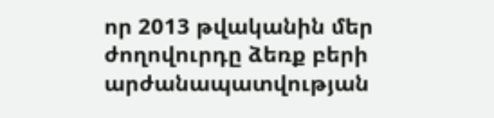որ 2013 թվականին մեր ժողովուրդը ձեռք բերի արժանապատվության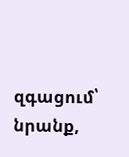զգացում՝ նրանք,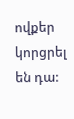ովքեր կորցրել են դա: